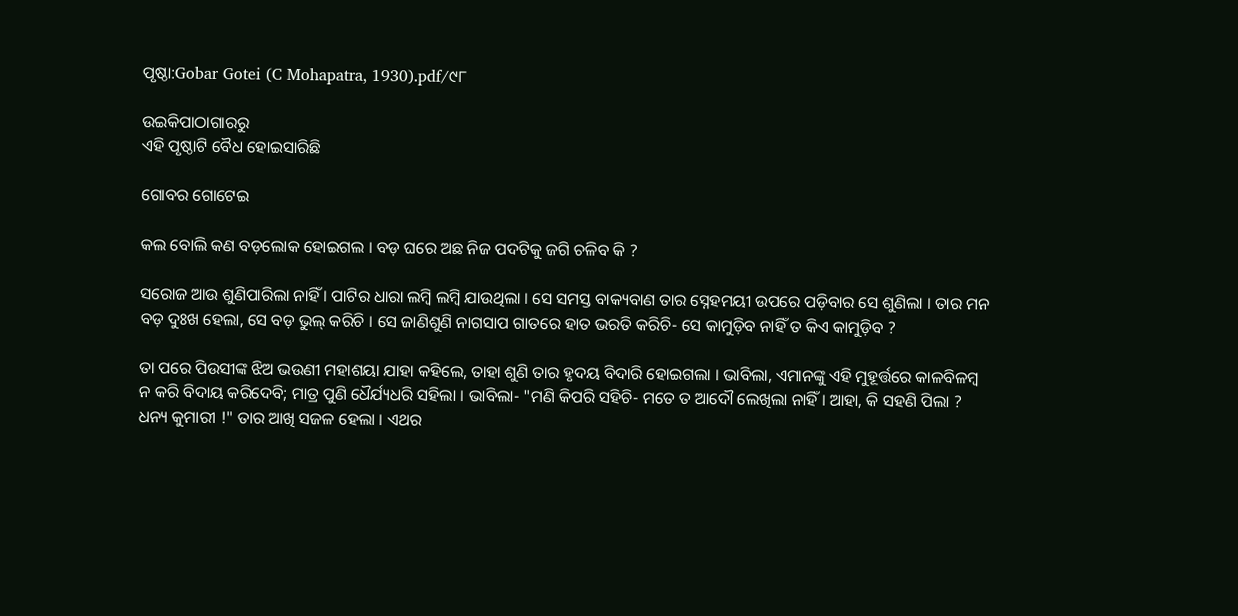ପୃଷ୍ଠା:Gobar Gotei (C Mohapatra, 1930).pdf/୯୮

ଉଇକିପାଠାଗାର‌ରୁ
ଏହି ପୃଷ୍ଠାଟି ବୈଧ ହୋଇସାରିଛି

ଗୋବର ଗୋଟେଇ

କଲ ବୋଲି କଣ ବଡ଼ଲୋକ ହୋଇଗଲ । ବଡ଼ ଘରେ ଅଛ ନିଜ ପଦଟିକୁ ଜଗି ଚଳିବ କି ?

ସରୋଜ ଆଉ ଶୁଣିପାରିଲା ନାହିଁ । ପାଟିର ଧାରା ଲମ୍ବି ଲମ୍ବି ଯାଉଥିଲା । ସେ ସମସ୍ତ ବାକ୍ୟବାଣ ତାର ସ୍ନେହମୟୀ ଉପରେ ପଡ଼ିବାର ସେ ଶୁଣିଲା । ତାର ମନ ବଡ଼ ଦୁଃଖ ହେଲା, ସେ ବଡ଼ ଭୁଲ୍ କରିଚି । ସେ ଜାଣିଶୁଣି ନାଗସାପ ଗାତରେ ହାତ ଭରତି କରିଚି- ସେ କାମୁଡ଼ିବ ନାହିଁ ତ କିଏ କାମୁଡ଼ିବ ?

ତା ପରେ ପିଉସୀଙ୍କ ଝିଅ ଭଉଣୀ ମହାଶୟା ଯାହା କ‌ହିଲେ, ତାହା ଶୁଣି ତାର ହୃଦୟ ବିଦାରି ହୋଇଗଲା । ଭାବିଲା, ଏମାନଙ୍କୁ ଏହି ମୁହୂର୍ତ୍ତରେ କାଳବିଳମ୍ବ ନ କରି ବିଦାୟ କରିଦେବି; ମାତ୍ର ପୁଣି ଧୈର୍ଯ୍ୟଧରି ସ‌ହିଲା । ଭାବିଲା- "ମଣି କିପରି ସ‌ହିଚି- ମତେ ତ ଆଦୌ ଲେଖିଲା ନାହିଁ । ଆହା, କି ସ‌ହଣି ପିଲା ? ଧନ୍ୟ କୁମାରୀ !" ତାର ଆଖି ସଜଳ ହେଲା । ଏଥର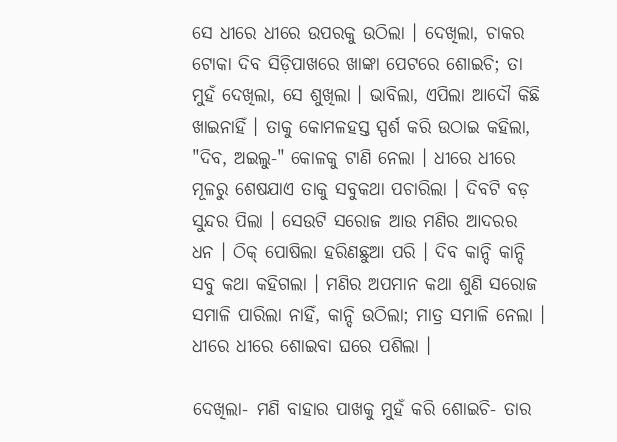ସେ ଧୀରେ ଧୀରେ ଉପରକୁ ଉଠିଲା । ଦେଖିଲା, ଚାକର ଟୋକା ଦିବ ସିଡ଼ିପାଖରେ ଖାଙ୍କା ପେଟରେ ଶୋଇଚି; ତା ମୁହଁ ଦେଖିଲା, ସେ ଶୁଖିଲା । ଭାବିଲା, ଏପିଲା ଆଦୌ କିଛି ଖାଇନାହିଁ । ତାକୁ କୋମଳହସ୍ତ ସ୍ପର୍ଶ କରି ଉଠାଇ କ‌ହିଲା, "ଦିବ, ଅଇଲୁ-" କୋଳକୁ ଟାଣି ନେଲା । ଧୀରେ ଧୀରେ ମୂଳରୁ ଶେଷଯାଏ ତାକୁ ସବୁକଥା ପଚାରିଲା । ଦିବଟି ବଡ଼ ସୁନ୍ଦର ପିଲା । ସେଉଟି ସରୋଜ ଆଉ ମଣିର ଆଦରର ଧନ । ଠିକ୍ ପୋଷିଲା ହରିଣଛୁଆ ପରି । ଦିବ କାନ୍ଦି କାନ୍ଦି ସବୁ କଥା କ‌ହିଗଲା । ମଣିର ଅପମାନ କଥା ଶୁଣି ସରୋଜ ସମାଳି ପାରିଲା ନାହିଁ, କାନ୍ଦି ଉଠିଲା; ମାତ୍ର ସମାଳି ନେଲା । ଧୀରେ ଧୀରେ ଶୋଇବା ଘରେ ପଶିଲା ।

ଦେଖିଲା- ମଣି ବାହାର ପାଖକୁ ମୁହଁ କରି ଶୋଇଚି- ତାର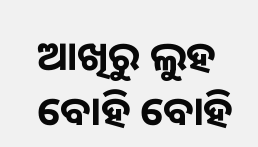ଆଖିରୁ ଲୁହ ବୋହି ବୋହି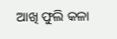ଆଖି ଫୁଲି କଳା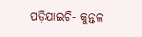ପଡ଼ିଯାଇଚି- କୁନ୍ତଳ